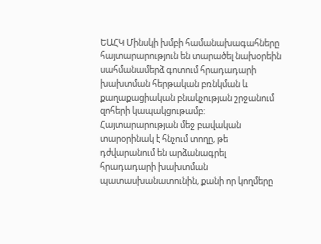ԵԱՀԿ Մինսկի խմբի համանախագահները հայտարարություն են տարածել նախօրեին սահմանամերձ գոտում հրադադարի խախտման հերթական բռնկման և քաղաքացիական բնակչության շրջանում զոհերի կապակցութամբ: Հայտարարության մեջ բավական տարօրինակ է հնչում տողը, թե դժվարանում են արձանագրել հրադադարի խախտման պատասխանատունին, քանի որ կողմերը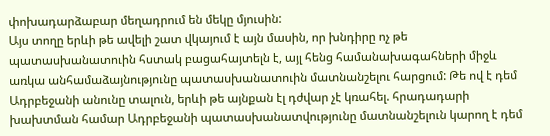փոխադարձաբար մեղադրում են մեկը մյուսին:
Այս տողը երևի թե ավելի շատ վկայում է այն մասին, որ խնդիրը ոչ թե պատասխանատուին հստակ բացահայտելն է, այլ հենց համանախագահների միջև առկա անհամաձայնությունը պատասխանատուին մատնանշելու հարցում: Թե ով է դեմ Ադրբեջանի անունը տալուն, երևի թե այնքան էլ դժվար չէ կռահել. հրադադարի խախտման համար Ադրբեջանի պատասխանատվությունը մատնանշելուն կարող է դեմ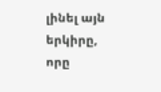լինել այն երկիրը, որը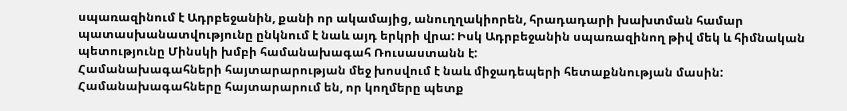սպառազինում է Ադրբեջանին, քանի որ ակամայից, անուղղակիորեն, հրադադարի խախտման համար պատասխանատվությունը ընկնում է նաև այդ երկրի վրա: Իսկ Ադրբեջանին սպառազինող թիվ մեկ և հիմնական պետությունը Մինսկի խմբի համանախագահ Ռուսաստանն է:
Համանախագահների հայտարարության մեջ խոսվում է նաև միջադեպերի հետաքննության մասին: Համանախագահները հայտարարում են, որ կողմերը պետք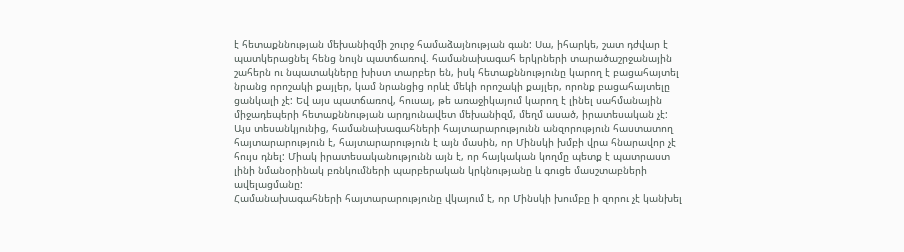է հետաքննության մեխանիզմի շուրջ համաձայնության գան: Սա, իհարկե, շատ դժվար է պատկերացնել հենց նույն պատճառով. համանախագահ երկրների տարածաշրջանային շահերն ու նպատակները խիստ տարբեր են, իսկ հետաքննությունը կարող է բացահայտել նրանց որոշակի քայլեր, կամ նրանցից որևէ մեկի որոշակի քայլեր, որոնք բացահայտելը ցանկալի չէ: Եվ այս պատճառով, հուսալ, թե առաջիկայում կարող է լինել սահմանային միջադեպերի հետաքննության արդյունավետ մեխանիզմ, մեղմ ասած, իրատեսական չէ:
Այս տեսանկյունից, համանախագահների հայտարարությունն անզորություն հաստատող հայտարարություն է, հայտարարություն է այն մասին, որ Մինսկի խմբի վրա հնարավոր չէ հույս դնել: Միակ իրատեսականությունն այն է, որ հայկական կողմը պետք է պատրաստ լինի նմանօրինակ բռնկումների պարբերական կրկնությանը և գուցե մասշտաբների ավելացմանը:
Համանախագահների հայտարարությունը վկայում է, որ Մինսկի խումբը ի զորու չէ կանխել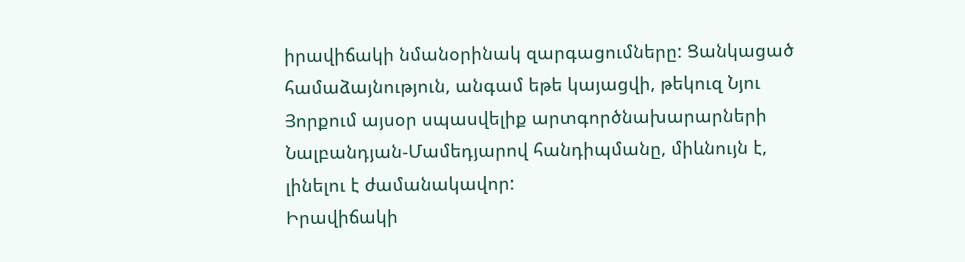իրավիճակի նմանօրինակ զարգացումները: Ցանկացած համաձայնություն, անգամ եթե կայացվի, թեկուզ Նյու Յորքում այսօր սպասվելիք արտգործնախարարների Նալբանդյան-Մամեդյարով հանդիպմանը, միևնույն է, լինելու է ժամանակավոր:
Իրավիճակի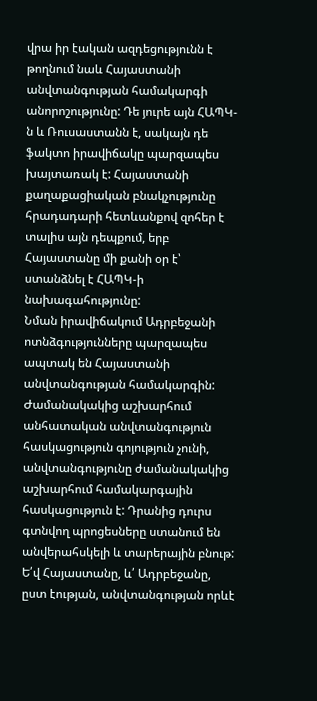վրա իր էական ազդեցությունն է թողնում նաև Հայաստանի անվտանգության համակարգի անորոշությունը: Դե յուրե այն ՀԱՊԿ-ն և Ռուսաստանն է, սակայն դե ֆակտո իրավիճակը պարզապես խայտառակ է: Հայաստանի քաղաքացիական բնակչությունը հրադադարի հետևանքով զոհեր է տալիս այն դեպքում, երբ Հայաստանը մի քանի օր է՝ ստանձնել է ՀԱՊԿ-ի նախագահությունը:
Նման իրավիճակում Ադրբեջանի ոտնձգությունները պարզապես ապտակ են Հայաստանի անվտանգության համակարգին: Ժամանակակից աշխարհում անհատական անվտանգություն հասկացություն գոյություն չունի, անվտանգությունը ժամանակակից աշխարհում համակարգային հասկացություն է: Դրանից դուրս գտնվող պրոցեսները ստանում են անվերահսկելի և տարերային բնութ: Ե՛վ Հայաստանը, և՛ Ադրբեջանը, ըստ էության, անվտանգության որևէ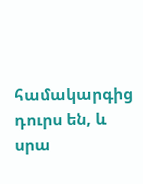համակարգից դուրս են, և սրա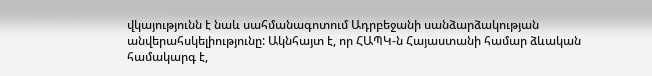վկայությունն է նաև սահմանագոտում Ադրբեջանի սանձարձակության անվերահսկելիությունը: Ակնհայտ է, որ ՀԱՊԿ-ն Հայաստանի համար ձևական համակարգ է,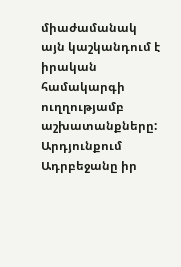միաժամանակ այն կաշկանդում է իրական համակարգի ուղղությամբ աշխատանքները: Արդյունքում Ադրբեջանը իր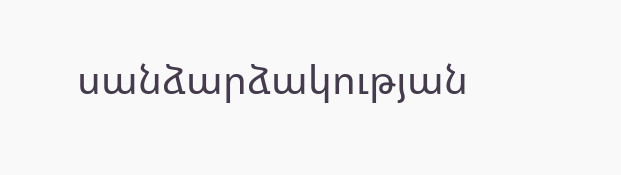սանձարձակության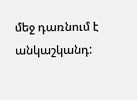մեջ դառնում է անկաշկանդ: